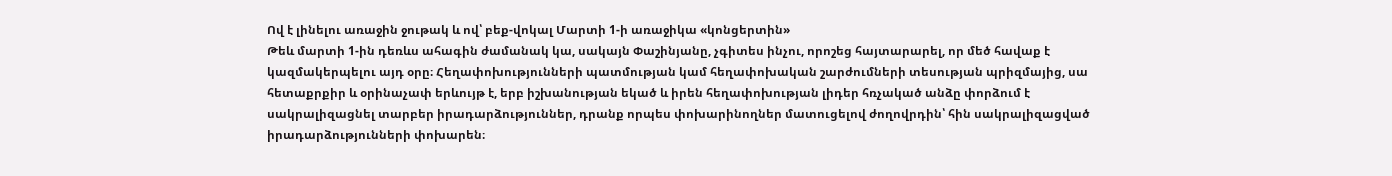Ով է լինելու առաջին ջութակ և ով՝ բեք-վոկալ Մարտի 1-ի առաջիկա «կոնցերտին»
Թեև մարտի 1-ին դեռևս ահագին ժամանակ կա, սակայն Փաշինյանը, չգիտես ինչու, որոշեց հայտարարել, որ մեծ հավաք է կազմակերպելու այդ օրը։ Հեղափոխությունների պատմության կամ հեղափոխական շարժումների տեսության պրիզմայից, սա հետաքրքիր և օրինաչափ երևույթ է, երբ իշխանության եկած և իրեն հեղափոխության լիդեր հռչակած անձը փորձում է սակրալիզացնել տարբեր իրադարձություններ, դրանք որպես փոխարինողներ մատուցելով ժողովրդին՝ հին սակրալիզացված իրադարձությունների փոխարեն։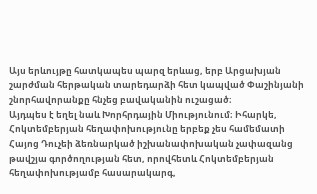Այս երևույթը հատկապես պարզ երևաց, երբ Արցախյան շարժման հերթական տարեդարձի հետ կապված Փաշինյանի շնորհավորանքը հնչեց բավականին ուշացած։
Այդպես է եղել նաև Խորհրդային Միությունում։ Իհարկե, Հոկտեմբերյան հեղափոխությունը երբեք չես համեմատի Հայոց Դուչեի ձեռնարկած իշխանափոխական չափազանց թավշյա գործողության հետ, որովհետև Հոկտեմբերյան հեղափոխությամբ հասարակարգ,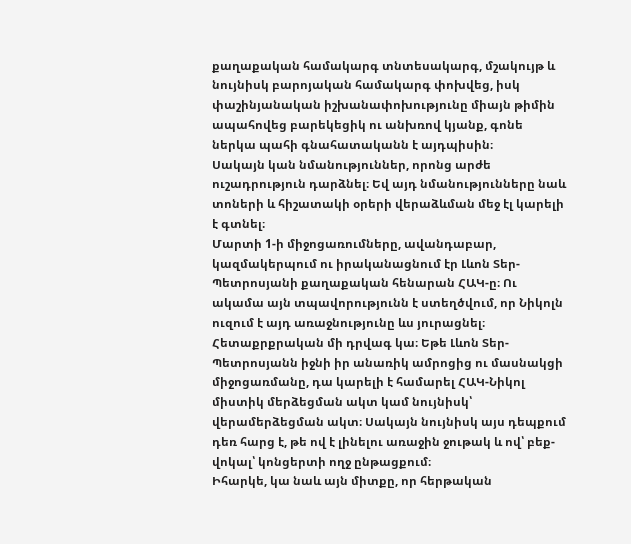քաղաքական համակարգ տնտեսակարգ, մշակույթ և նույնիսկ բարոյական համակարգ փոխվեց, իսկ փաշինյանական իշխանափոխությունը միայն թիմին ապահովեց բարեկեցիկ ու անխռով կյանք, գոնե ներկա պահի գնահատականն է այդպիսին։
Սակայն կան նմանություններ, որոնց արժե ուշադրություն դարձնել։ Եվ այդ նմանությունները նաև տոների և հիշատակի օրերի վերաձևման մեջ էլ կարելի է գտնել։
Մարտի 1-ի միջոցառումները, ավանդաբար, կազմակերպում ու իրականացնում էր Լևոն Տեր-Պետրոսյանի քաղաքական հենարան ՀԱԿ-ը։ Ու ակամա այն տպավորությունն է ստեղծվում, որ Նիկոլն ուզում է այդ առաջնությունը ևս յուրացնել։ Հետաքրքրական մի դրվագ կա։ Եթե Լևոն Տեր-Պետրոսյանն իջնի իր անառիկ ամրոցից ու մասնակցի միջոցառմանը, դա կարելի է համարել ՀԱԿ-Նիկոլ միստիկ մերձեցման ակտ կամ նույնիսկ՝ վերամերձեցման ակտ։ Սակայն նույնիսկ այս դեպքում դեռ հարց է, թե ով է լինելու առաջին ջութակ և ով՝ բեք-վոկալ՝ կոնցերտի ողջ ընթացքում։
Իհարկե, կա նաև այն միտքը, որ հերթական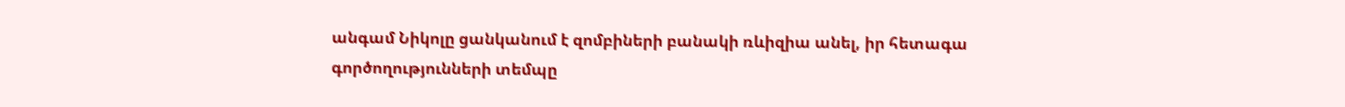անգամ Նիկոլը ցանկանում է զոմբիների բանակի ռևիզիա անել, իր հետագա գործողությունների տեմպը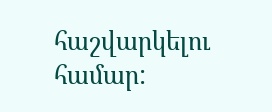հաշվարկելու համար: